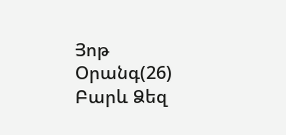Յոթ Օրանգ(26)
Բարև Ձեզ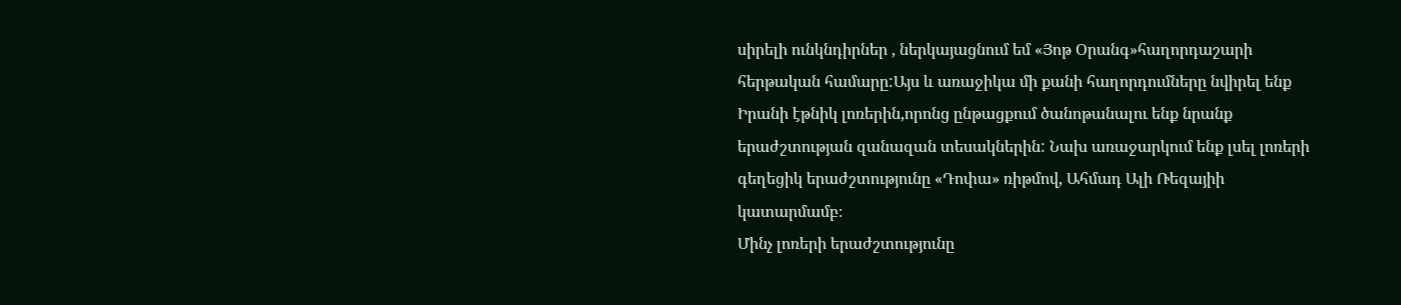սիրելի ունկնդիրներ , ներկայացնում եմ «Յոթ Օրանգ»հաղորդաշարի հերթական համարը:Այս և առաջիկա մի քանի հաղորդումները նվիրել ենք Իրանի էթնիկ լոռերին,որոնց ընթացքում ծանոթանալու ենք նրանք երաժշտության զանազան տեսակներին: Նախ առաջարկում ենք լսել լոռերի գեղեցիկ երաժշտությունը «Դոփա» ռիթմով, Ահմադ Ալի Ռեզայիի կատարմամբ։
Մինչ լոռերի երաժշտությունը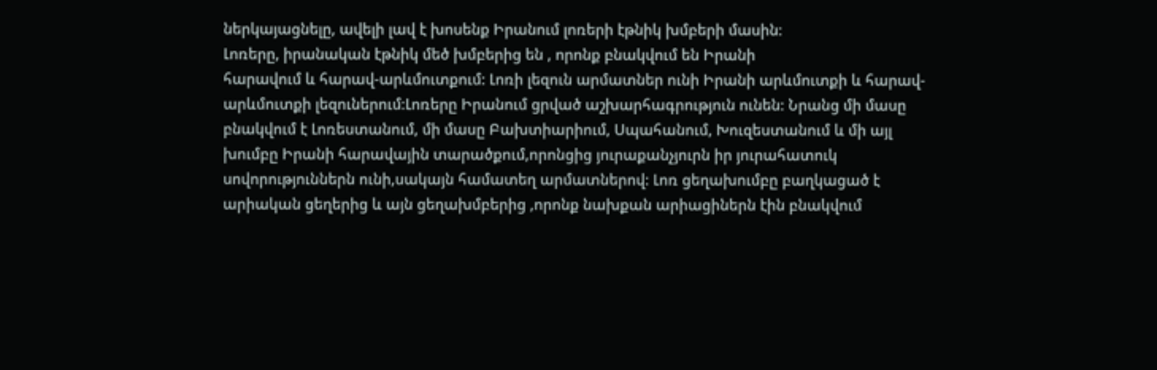ներկայացնելը, ավելի լավ է խոսենք Իրանում լոռերի էթնիկ խմբերի մասին։
Լոռերը, իրանական էթնիկ մեծ խմբերից են , որոնք բնակվում են Իրանի
հարավում և հարավ-արևմուտքում: Լոռի լեզուն արմատներ ունի Իրանի արևմուտքի և հարավ-արևմուտքի լեզուներում։Լոռերը Իրանում ցրված աշխարհագրություն ունեն: Նրանց մի մասը բնակվում է Լոռեստանում, մի մասը Բախտիարիում, Սպահանում, Խուզեստանում և մի այլ խումբը Իրանի հարավային տարածքում,որոնցից յուրաքանչյուրն իր յուրահատուկ սովորություններն ունի,սակայն համատեղ արմատներով: Լոռ ցեղախումբը բաղկացած է արիական ցեղերից և այն ցեղախմբերից ,որոնք նախքան արիացիներն էին բնակվում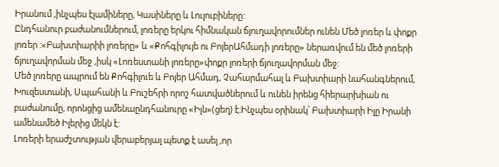Իրանում ,ինչպես էլամիները, Կասիները և Լուլուբիները:
Ընդհանուր բաժանումներում, լոռերը երկու հիմնական ճյուղավորումներ ունեն Մեծ լոռեր և փոքր լոռեր :«Բախտիարիի լոռերը» և «Քոհգիլույե ու ԲոյերԱհմադի լոռերը» ներառվում են մեծ լոռերի ճյուղավորման մեջ ,իսկ «Լոռեստանի լոռերը»փոքր լոռերի ճյուղավորման մեջ:
Մեծ լոռերը ապրում են Քոհգիլուե և Բոյեր Ահմադ, Չահարմահալ և Բախտիարի նահանգներում, Խուզեստանի, Սպահանի և Բուշեհրի որոշ հատվածներում և ունեն իրենց հիերարխիան ու բաժանումը, որոնցից ամենաընդհանուրը «Իլն»(ցեղ) է։Ինչպես օրինակ՝ Բախտիարի Իլը Իրանի ամենամեծ Իլերից մեկն է:
Լոռերի երաժշտության վերաբերյալ պետք է ասել ,որ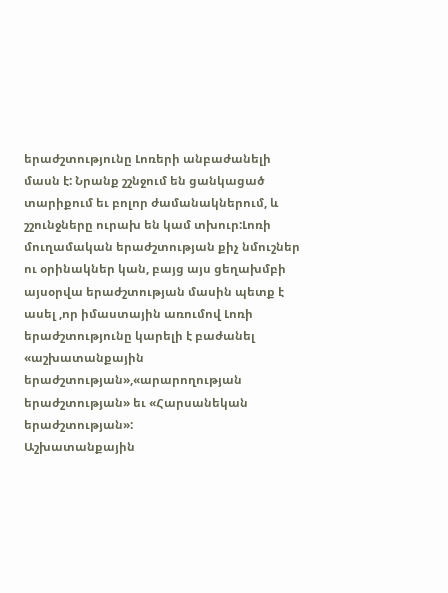երաժշտությունը Լոռերի անբաժանելի մասն է: Նրանք շշնջում են ցանկացած տարիքում եւ բոլոր ժամանակներում, և շշունջները ուրախ են կամ տխուր:Լոռի մուղամական երաժշտության քիչ նմուշներ ու օրինակներ կան, բայց այս ցեղախմբի այսօրվա երաժշտության մասին պետք է ասել ,որ իմաստային առումով Լոռի երաժշտությունը կարելի է բաժանել «աշխատանքային երաժշտության»,«արարողության երաժշտության» եւ «Հարսանեկան երաժշտության»:
Աշխատանքային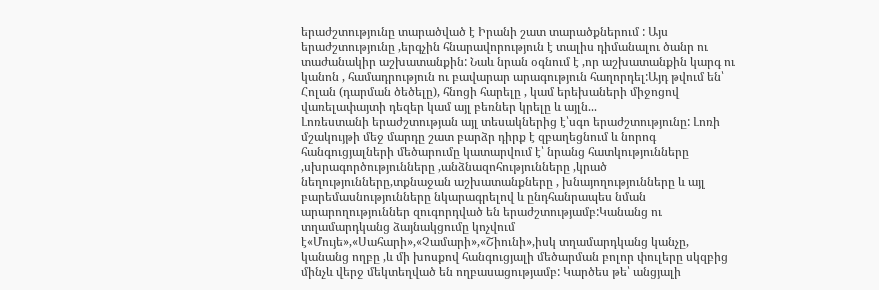երաժշտությունը տարածված է Իրանի շատ տարածքներում : Այս երաժշտությունը ,երգչին հնարավորություն է տալիս դիմանալու ծանր ու տաժանակիր աշխատանքին: Նաև նրան օգնում է ,որ աշխատանքին կարգ ու կանոն , համադրություն ու բավարար արագություն հաղորդել:Այդ թվում են՝ Հոլան (դարման ծեծելը), հնոցի հարելը , կամ երեխաների միջոցով վառելափայտի դեզեր կամ այլ բեռներ կրելը և այլն...
Լոռեստանի երաժշտության այլ տեսակներից է՝սգո երաժշտությունը: Լոռի մշակույթի մեջ մարդը շատ բարձր դիրք է զբաղեցնում և նորոգ հանգուցյալների մեծարումը կատարվում է՝ նրանց հատկությունները ,սխրագործությունները ,անձնազոհությունները ,կրած նեղությունները,տքնաջան աշխատանքները , խնայողությունները և այլ բարեմասնությունները նկարագրելով և ընդհանրապես նման արարողություններ զուգորդված են երաժշտությամբ:Կանանց ու տղամարդկանց ձայնակցումը կոչվում է«Մույե»,«Սահարի»,«Չամարի»,«Շիունի»,իսկ տղամարդկանց կանչը, կանանց ողբը ,և մի խոսքով հանգուցյալի մեծարման բոլոր փուլերը սկզբից մինչև վերջ մեկտեղված են ողբասացությամբ: Կարծես թե՝ անցյալի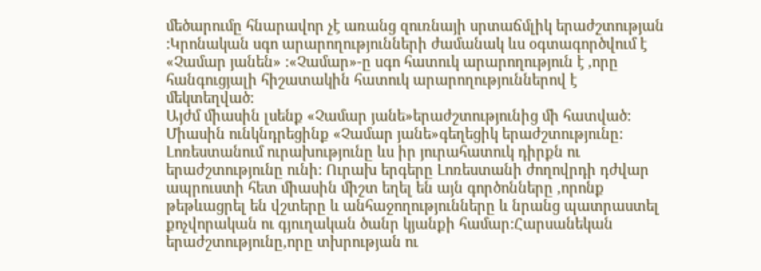մեծարումը հնարավոր չէ առանց զուռնայի սրտաճմլիկ երաժշտության :Կրոնական սգո արարողությունների ժամանակ ևս օգտագործվում է «Չամար յանեն» :«Չամար»-ը սգո հատուկ արարողություն է ,որը հանգուցյալի հիշատակին հատուկ արարողություններով է մեկտեղված:
Այժմ միասին լսենք «Չամար յանե»երաժշտությունից մի հատված:
Միասին ունկնդրեցինք «Չամար յանե»գեղեցիկ երաժշտությունը:
Լոռեստանում ուրախությունը ևս իր յուրահատուկ դիրքն ու երաժշտությունը ունի: Ուրախ երգերը Լոռեստանի ժողովրդի դժվար ապրուստի հետ միասին միշտ եղել են այն գործոնները ,որոնք թեթևացրել են վշտերը և անհաջողությունները և նրանց պատրաստել քոչվորական ու գյուղական ծանր կյանքի համար:Հարսանեկան երաժշտությունը,որը տխրության ու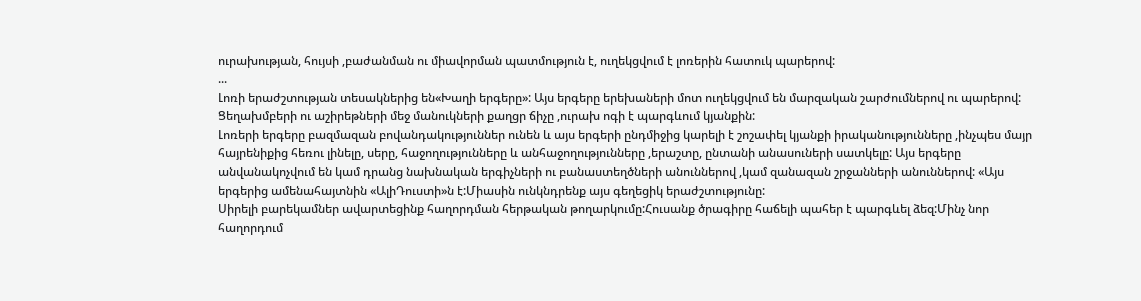ուրախության, հույսի ,բաժանման ու միավորման պատմություն է, ուղեկցվում է լոռերին հատուկ պարերով:
...
Լոռի երաժշտության տեսակներից են«Խաղի երգերը»: Այս երգերը երեխաների մոտ ուղեկցվում են մարզական շարժումներով ու պարերով: Ցեղախմբերի ու աշիրեթների մեջ մանուկների քաղցր ճիչը ,ուրախ ոգի է պարգևում կյանքին:
Լոռերի երգերը բազմազան բովանդակություններ ունեն և այս երգերի ընդմիջից կարելի է շոշափել կյանքի իրականությունները ,ինչպես մայր հայրենիքից հեռու լինելը, սերը, հաջողությունները և անհաջողությունները ,երաշտը, ընտանի անասուների սատկելը: Այս երգերը անվանակոչվում են կամ դրանց նախնական երգիչների ու բանաստեղծների անուններով ,կամ զանազան շրջանների անուններով: «Այս երգերից ամենահայտնին «ԱլիԴուստի»ն է:Միասին ունկնդրենք այս գեղեցիկ երաժշտությունը:
Սիրելի բարեկամներ ավարտեցինք հաղորդման հերթական թողարկումը:Հուսանք ծրագիրը հաճելի պահեր է պարգևել ձեզ:Մինչ նոր հաղորդում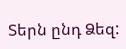Տերն ընդ Ձեզ: